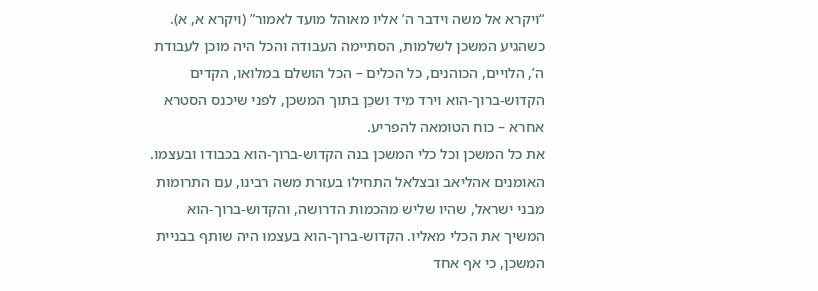“ויקרא אל משה וידבר ה’ אליו מאוהל מועד לאמור” (ויקרא א, א).
כשהגיע המשכן לשלמות, הסתיימה העבודה והכל היה מוכן לעבודת ה’, הלויים, הכוהנים, כל הכלים – הכל הושלם במלואו, הקדים הקדוש-ברוך-הוא וירד מיד ושכַן בתוך המשכן, לפני שיכנס הסטרא אחרא – כוח הטומאה להפריע.
את כל המשכן וכל כלי המשכן בנה הקדוש-ברוך-הוא בכבודו ובעצמו. האומנים אהליאב ובצלאל התחילו בעזרת משה רבינו, עם התרומות מבני ישראל, שהיו שליש מהכמות הדרושה, והקדוש-ברוך-הוא המשיך את הכלי מאליו. הקדוש-ברוך-הוא בעצמו היה שותף בבניית המשכן, כי אף אחד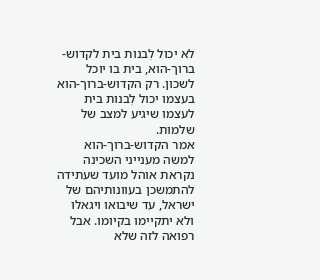לא יכול לִבנות בית לקדוש-ברוך-הוא, בית בו יוכל לשכון. רק הקדוש-ברוך-הוא בעצמו יכול לִבנות בית לעצמו שיגיע למצב של שלמות.
אמר הקדוש-ברוך-הוא למשה מענייני השכינה נקראת אוהל מועד שעתידה להתמשכן בעוונותיהם של ישראל, עד שיבואו ויגאלו ולא יתקיימו בקיומו. אבל רפואה לזה שלא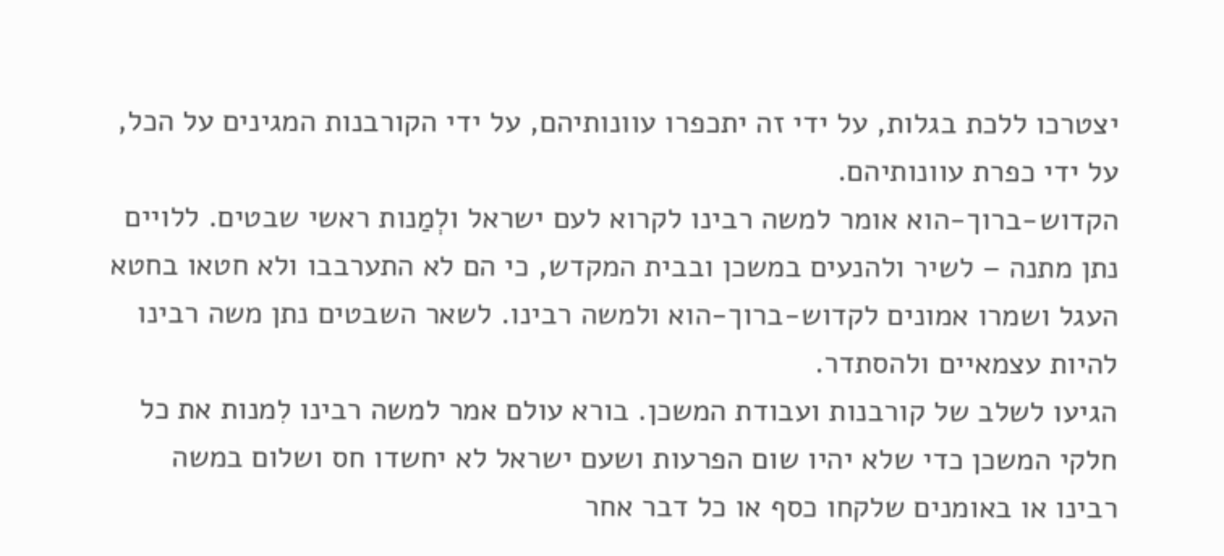יצטרכו ללכת בגלות, על ידי זה יתכפרו עוונותיהם, על ידי הקורבנות המגינים על הכל, על ידי כפרת עוונותיהם.
הקדוש-ברוך-הוא אומר למשה רבינו לקרוא לעם ישראל ולְמַנות ראשי שבטים. ללויים נתן מתנה – לשיר ולהנעים במשכן ובבית המקדש, כי הם לא התערבבו ולא חטאו בחטא העגל ושמרו אמונים לקדוש-ברוך-הוא ולמשה רבינו. לשאר השבטים נתן משה רבינו להיות עצמאיים ולהסתדר.
הגיעו לשלב של קורבנות ועבודת המשכן. בורא עולם אמר למשה רבינו לִמנות את כל חלקי המשכן כדי שלא יהיו שום הפרעות ושעם ישראל לא יחשדו חס ושלום במשה רבינו או באומנים שלקחו כסף או כל דבר אחר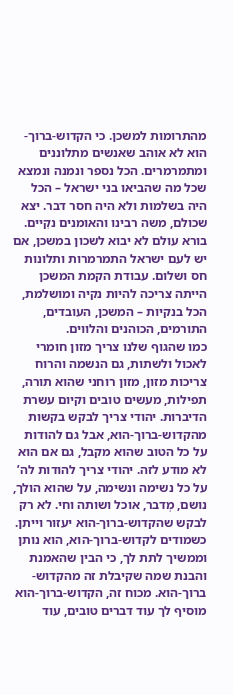מהתרומות למשכן. כי הקדוש-ברוך-הוא לא אוהב שאנשים מתלוננים ומתמרמרים. הכל נספר ונמנה ונמצא שכל מה שהביאו בני ישראל – הכל היה בשלמות ולא היה חסר דבר. יצא שכולם, משה רבינו והאומנים נקִיים. בורא עולם לא יבוא לשכון במשכן, אם יש לעם ישראל התמרמרות ותלונות חס ושלום. עבודת הקמת המשכן הייתה צריכה להיות נקיה ומושלמת, הכל בנקיות – המשכן, העובדים, התורמים, הכוהנים והלווים.
כמו שהגוף שלנו צריך מזון חומרי לאכול ולשתות, גם הנשמה והרוח צריכות מזון, מזון רוחני שהוא תורה, תפילות, מעשים טובים וקיום עשרת הדיברות. יהודי צריך לבקש בקשות מהקדוש-ברוך-הוא, אבל גם להודות על כל הטוב שהוא מקבל, גם אם הוא לא מודע לזה. יהודי צריך להודות לה’ על כל נשימה ונשימה, על שהוא הולך, נושם, מְדבר, אוכל ושותה וחי. לא רק לבקש שהקדוש-ברוך-הוא יעזור וייתן. כשמודים לקדוש-ברוך-הוא, הוא נותן וממשיך לתת לך, כי הבין שהאמנת והבנת שמה שקיבלת זה מהקדוש-ברוך-הוא. מכוח זה, הקדוש-ברוך-הוא מוסיף לך עוד דברים טובים, עוד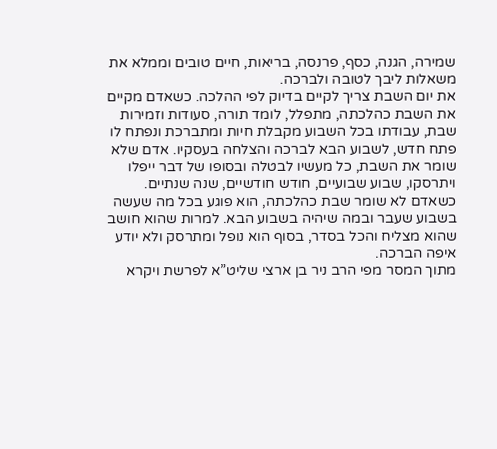שמירה, הגנה, כסף, פרנסה, בריאות, חיים טובים וממלא את משאלות ליבך לטובה ולברכה.
את יום השבת צריך לקיים בדיוק לפי ההלכה. כשאדם מקיים את השבת כהלכתה, מתפלל, לומד תורה, סעודות וזמירות שבת, עבודתו בכל השבוע מקבלת חיות ומתברכת ונפתח לו פתח חדש, לשבוע הבא לברכה והצלחה בעסקיו. אדם שלא שומר את השבת, כל מעשיו לבטלה ובסופו של דבר ייפלו ויתרסקו, שבוע שבועיים, חודש חודשיים, שנה שנתיים. כשאדם לא שומר שבת כהלכתה, הוא פוגע בכל מה שעשה בשבוע שעבר ובמה שיהיה בשבוע הבא. למרות שהוא חושב שהוא מצליח והכל בסדר, בסוף הוא נופל ומתרסק ולא יודע איפה הברכה.
מתוך המסר מפי הרב ניר בן ארצי שליט”א לפרשת ויקרא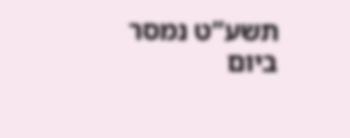תשע”ט נמסר ביום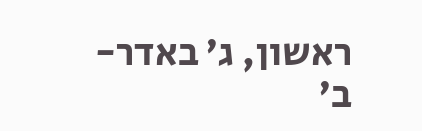ראשון, ג’ באדר-ב’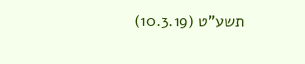תשע”ט (10.3.19)